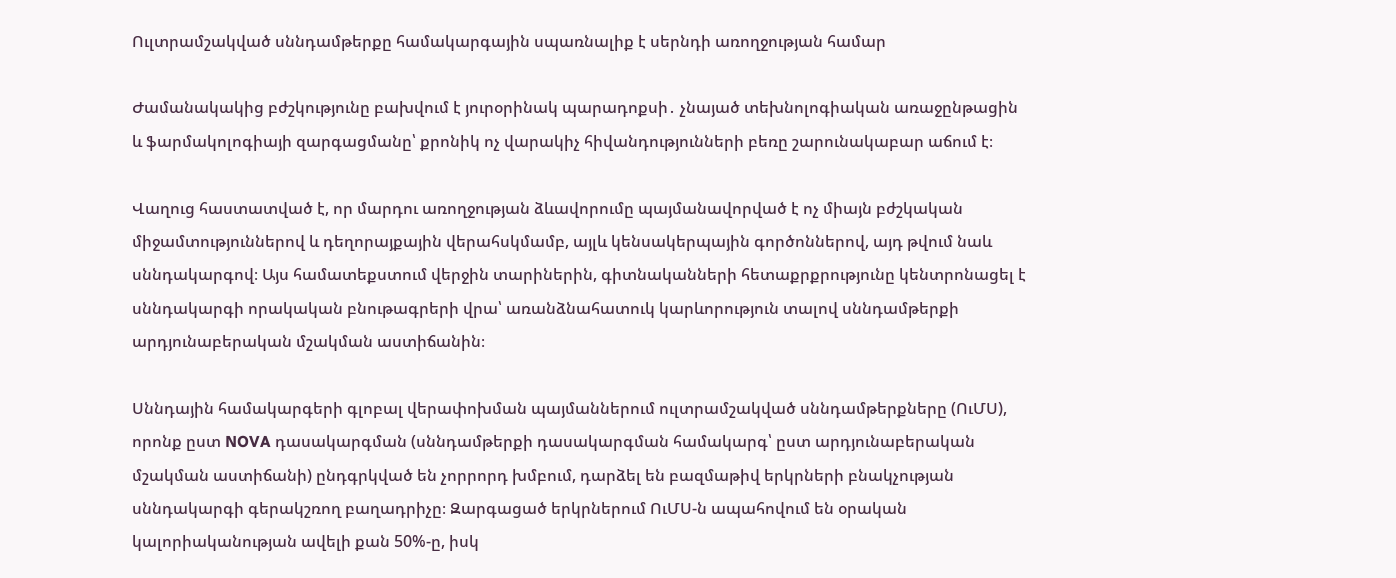Ուլտրամշակված սննդամթերքը համակարգային սպառնալիք է սերնդի առողջության համար

Ժամանակակից բժշկությունը բախվում է յուրօրինակ պարադոքսի․ չնայած տեխնոլոգիական առաջընթացին և ֆարմակոլոգիայի զարգացմանը՝ քրոնիկ ոչ վարակիչ հիվանդությունների բեռը շարունակաբար աճում է։

Վաղուց հաստատված է, որ մարդու առողջության ձևավորումը պայմանավորված է ոչ միայն բժշկական միջամտություններով և դեղորայքային վերահսկմամբ, այլև կենսակերպային գործոններով, այդ թվում նաև սննդակարգով։ Այս համատեքստում վերջին տարիներին, գիտնականների հետաքրքրությունը կենտրոնացել է սննդակարգի որակական բնութագրերի վրա՝ առանձնահատուկ կարևորություն տալով սննդամթերքի արդյունաբերական մշակման աստիճանին։

Սննդային համակարգերի գլոբալ վերափոխման պայմաններում ուլտրամշակված սննդամթերքները (ՈւՄՍ), որոնք ըստ NOVA դասակարգման (սննդամթերքի դասակարգման համակարգ՝ ըստ արդյունաբերական մշակման աստիճանի) ընդգրկված են չորրորդ խմբում, դարձել են բազմաթիվ երկրների բնակչության սննդակարգի գերակշռող բաղադրիչը։ Զարգացած երկրներում ՈւՄՍ-ն ապահովում են օրական կալորիականության ավելի քան 50%-ը, իսկ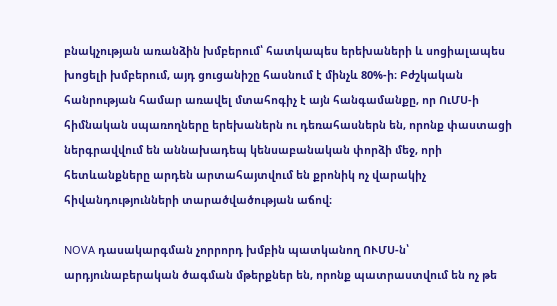բնակչության առանձին խմբերում՝ հատկապես երեխաների և սոցիալապես խոցելի խմբերում, այդ ցուցանիշը հասնում է մինչև 80%-ի։ Բժշկական հանրության համար առավել մտահոգիչ է այն հանգամանքը, որ ՈւՄՍ-ի հիմնական սպառողները երեխաներն ու դեռահասներն են, որոնք փաստացի ներգրավվում են աննախադեպ կենսաբանական փորձի մեջ, որի հետևանքները արդեն արտահայտվում են քրոնիկ ոչ վարակիչ հիվանդությունների տարածվածության աճով։

NOVA դասակարգման չորրորդ խմբին պատկանող ՈՒՄՍ-ն՝ արդյունաբերական ծագման մթերքներ են, որոնք պատրաստվում են ոչ թե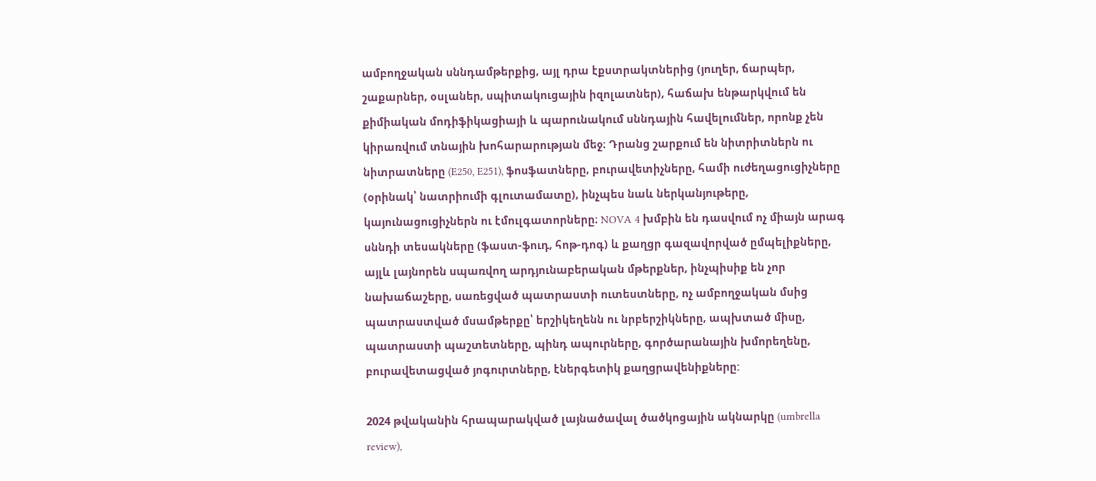ամբողջական սննդամթերքից, այլ դրա էքստրակտներից (յուղեր, ճարպեր, շաքարներ, օսլաներ, սպիտակուցային իզոլատներ), հաճախ ենթարկվում են քիմիական մոդիֆիկացիայի և պարունակում սննդային հավելումներ, որոնք չեն կիրառվում տնային խոհարարության մեջ։ Դրանց շարքում են նիտրիտներն ու նիտրատները (E250, E251), ֆոսֆատները, բուրավետիչները, համի ուժեղացուցիչները (օրինակ՝ նատրիումի գլուտամատը), ինչպես նաև ներկանյութերը, կայունացուցիչներն ու էմուլգատորները։ NOVA 4 խմբին են դասվում ոչ միայն արագ սննդի տեսակները (ֆաստ-ֆուդ, հոթ-դոգ) և քաղցր գազավորված ըմպելիքները, այլև լայնորեն սպառվող արդյունաբերական մթերքներ, ինչպիսիք են չոր նախաճաշերը, սառեցված պատրաստի ուտեստները, ոչ ամբողջական մսից պատրաստված մսամթերքը՝ երշիկեղենն ու նրբերշիկները, ապխտած միսը, պատրաստի պաշտետները, պինդ ապուրները, գործարանային խմորեղենը, բուրավետացված յոգուրտները, էներգետիկ քաղցրավենիքները:

2024 թվականին հրապարակված լայնածավալ ծածկոցային ակնարկը (umbrella review),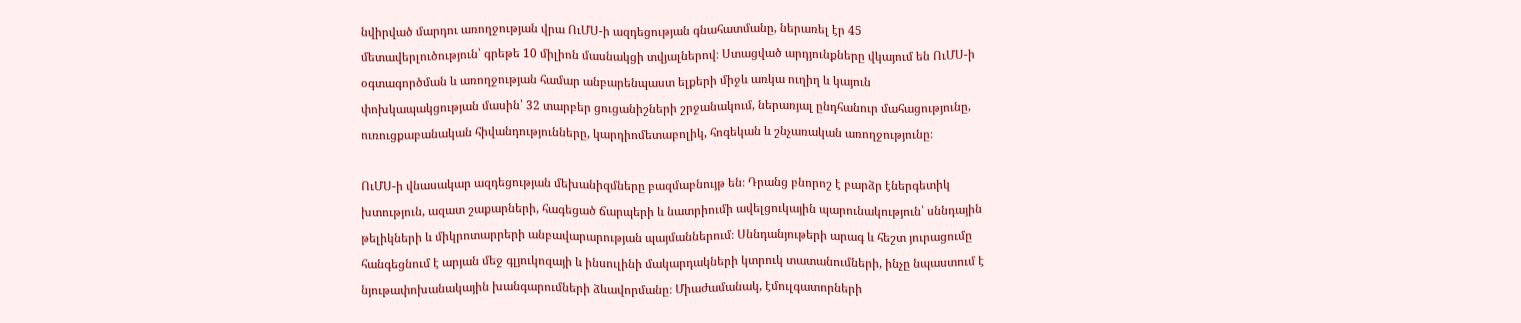նվիրված մարդու առողջության վրա ՈւՄՍ-ի ազդեցության գնահատմանը, ներառել էր 45 մետավերլուծություն՝ գրեթե 10 միլիոն մասնակցի տվյալներով։ Ստացված արդյունքները վկայում են ՈւՄՍ-ի օգտագործման և առողջության համար անբարենպաստ ելքերի միջև առկա ուղիղ և կայուն փոխկապակցության մասին՝ 32 տարբեր ցուցանիշների շրջանակում, ներառյալ ընդհանուր մահացությունը, ուռուցքաբանական հիվանդությունները, կարդիոմետաբոլիկ, հոգեկան և շնչառական առողջությունը։

ՈւՄՍ-ի վնասակար ազդեցության մեխանիզմները բազմաբնույթ են։ Դրանց բնորոշ է բարձր էներգետիկ խտություն, ազատ շաքարների, հագեցած ճարպերի և նատրիումի ավելցուկային պարունակություն՝ սննդային թելիկների և միկրոտարրերի անբավարարության պայմաններում։ Սննդանյութերի արագ և հեշտ յուրացումը հանգեցնում է արյան մեջ գլյուկոզայի և ինսուլինի մակարդակների կտրուկ տատանումների, ինչը նպաստում է նյութափոխանակային խանգարումների ձևավորմանը։ Միաժամանակ, էմուլգատորների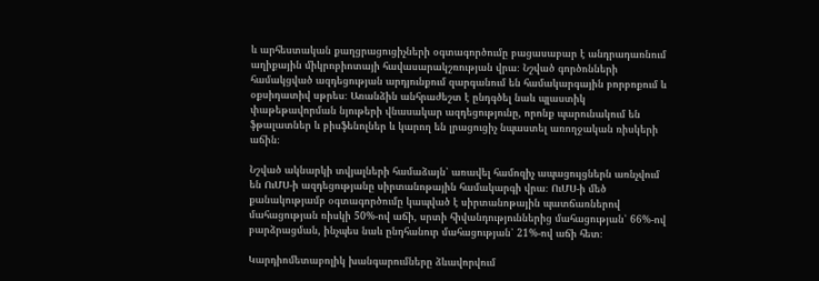և արհեստական քաղցրացուցիչների օգտագործումը բացասաբար է անդրադառնում աղիքային միկրոբիոտայի հավասարակշռության վրա։ Նշված գործոնների համակցված ազդեցության արդյունքում զարգանում են համակարգային բորբոքում և օքսիդատիվ սթրես։ Առանձին անհրաժեշտ է ընդգծել նաև պլաստիկ փաթեթավորման նյութերի վնասակար ազդեցությունը, որոնք պարունակում են ֆթալատներ և բիսֆենոլներ և կարող են լրացուցիչ նպաստել առողջական ռիսկերի աճին։

Նշված ակնարկի տվյալների համաձայն՝ առավել համոզիչ ապացույցներն առնչվում են ՈւՄՍ-ի ազդեցությանը սիրտանոթային համակարգի վրա։ ՈւՄՍ-ի մեծ քանակությամբ օգտագործումը կապված է սիրտանոթային պատճառներով մահացության ռիսկի 50%-ով աճի, սրտի հիվանդություններից մահացության՝ 66%-ով բարձրացման, ինչպես նաև ընդհանուր մահացության՝ 21%-ով աճի հետ։

Կարդիոմետաբոլիկ խանգարումները ձևավորվում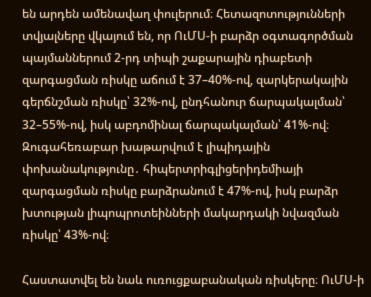են արդեն ամենավաղ փուլերում։ Հետազոտությունների տվյալները վկայում են, որ ՈւՄՍ-ի բարձր օգտագործման պայմաններում 2-րդ տիպի շաքարային դիաբետի զարգացման ռիսկը աճում է 37–40%-ով, զարկերակային գերճնշման ռիսկը՝ 32%-ով, ընդհանուր ճարպակալման՝ 32–55%-ով, իսկ աբդոմինալ ճարպակալման՝ 41%-ով։ Զուգահեռաբար խաթարվում է լիպիդային փոխանակությունը․ հիպերտրիգլիցերիդեմիայի զարգացման ռիսկը բարձրանում է 47%-ով, իսկ բարձր խտության լիպոպրոտեինների մակարդակի նվազման ռիսկը՝ 43%-ով։

Հաստատվել են նաև ուռուցքաբանական ռիսկերը։ ՈւՄՍ-ի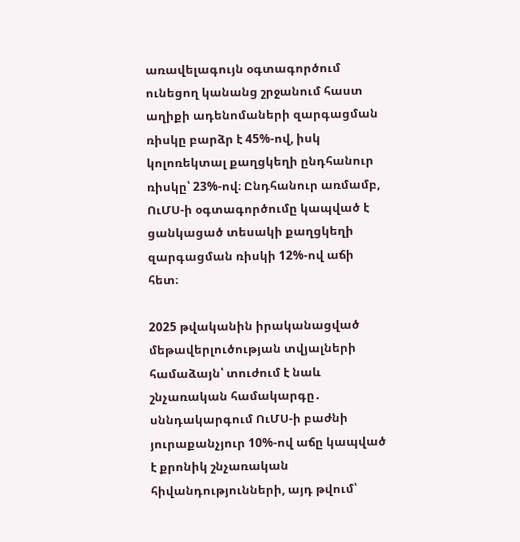առավելագույն օգտագործում ունեցող կանանց շրջանում հաստ աղիքի ադենոմաների զարգացման ռիսկը բարձր է 45%-ով, իսկ կոլոռեկտալ քաղցկեղի ընդհանուր ռիսկը՝ 23%-ով։ Ընդհանուր առմամբ, ՈւՄՍ-ի օգտագործումը կապված է ցանկացած տեսակի քաղցկեղի զարգացման ռիսկի 12%-ով աճի հետ։

2025 թվականին իրականացված մեթավերլուծության տվյալների համաձայն՝ տուժում է նաև շնչառական համակարգը․ սննդակարգում ՈւՄՍ-ի բաժնի յուրաքանչյուր 10%-ով աճը կապված է քրոնիկ շնչառական հիվանդությունների, այդ թվում՝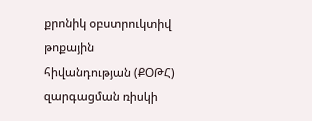քրոնիկ օբստրուկտիվ թոքային հիվանդության (ՔՕԹՀ) զարգացման ռիսկի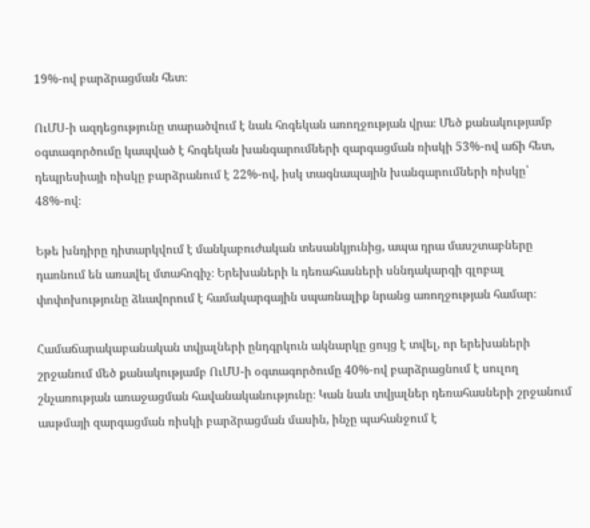19%-ով բարձրացման հետ։

ՈւՄՍ-ի ազդեցությունը տարածվում է նաև հոգեկան առողջության վրա։ Մեծ քանակությամբ օգտագործումը կապված է հոգեկան խանգարումների զարգացման ռիսկի 53%-ով աճի հետ, դեպրեսիայի ռիսկը բարձրանում է 22%-ով, իսկ տագնապային խանգարումների ռիսկը՝ 48%-ով։

Եթե խնդիրը դիտարկվում է մանկաբուժական տեսանկյունից, ապա դրա մասշտաբները դառնում են առավել մտահոգիչ։ Երեխաների և դեռահասների սննդակարգի գլոբալ փոփոխությունը ձևավորում է համակարգային սպառնալիք նրանց առողջության համար։

Համաճարակաբանական տվյալների ընդգրկուն ակնարկը ցույց է տվել, որ երեխաների շրջանում մեծ քանակությամբ ՈւՄՍ-ի օգտագործումը 40%-ով բարձրացնում է սուլող շնչառության առաջացման հավանականությունը։ Կան նաև տվյալներ դեռահասների շրջանում ասթմայի զարգացման ռիսկի բարձրացման մասին, ինչը պահանջում է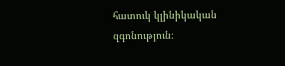հատուկ կլինիկական զգոնություն։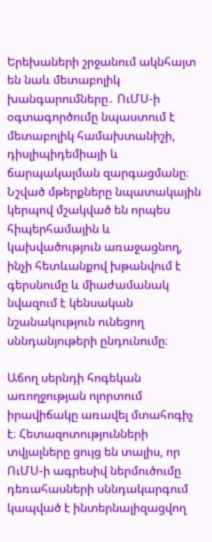Երեխաների շրջանում ակնհայտ են նաև մետաբոլիկ խանգարումները․ ՈւՄՍ-ի օգտագործումը նպաստում է մետաբոլիկ համախտանիշի, դիսլիպիդեմիայի և ճարպակալման զարգացմանը։ Նշված մթերքները նպատակային կերպով մշակված են որպես հիպերհամային և կախվածություն առաջացնող, ինչի հետևանքով խթանվում է գերսնումը և միաժամանակ նվազում է կենսական նշանակություն ունեցող սննդանյութերի ընդունումը։

Աճող սերնդի հոգեկան առողջության ոլորտում իրավիճակը առավել մտահոգիչ է։ Հետազոտությունների տվյալները ցույց են տալիս, որ ՈւՄՍ-ի ագրեսիվ ներմուծումը դեռահասների սննդակարգում կապված է ինտերնալիզացվող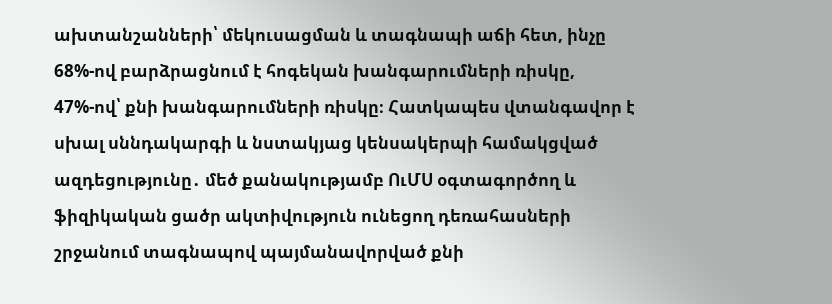ախտանշանների՝ մեկուսացման և տագնապի աճի հետ, ինչը 68%-ով բարձրացնում է հոգեկան խանգարումների ռիսկը, 47%-ով՝ քնի խանգարումների ռիսկը։ Հատկապես վտանգավոր է սխալ սննդակարգի և նստակյաց կենսակերպի համակցված ազդեցությունը․ մեծ քանակությամբ ՈւՄՍ օգտագործող և ֆիզիկական ցածր ակտիվություն ունեցող դեռահասների շրջանում տագնապով պայմանավորված քնի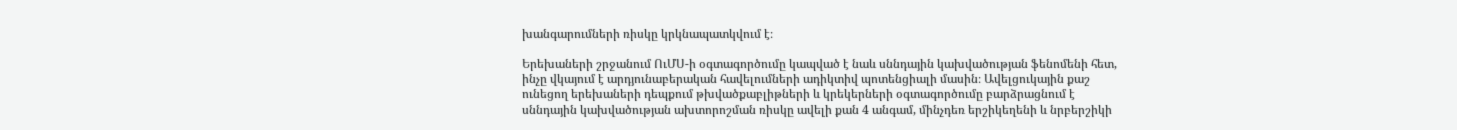խանգարումների ռիսկը կրկնապատկվում է։

Երեխաների շրջանում ՈւՄՍ-ի օգտագործումը կապված է նաև սննդային կախվածության ֆենոմենի հետ, ինչը վկայում է արդյունաբերական հավելումների ադիկտիվ պոտենցիալի մասին։ Ավելցուկային քաշ ունեցող երեխաների դեպքում թխվածքաբլիթների և կրեկերների օգտագործումը բարձրացնում է սննդային կախվածության ախտորոշման ռիսկը ավելի քան 4 անգամ, մինչդեռ երշիկեղենի և նրբերշիկի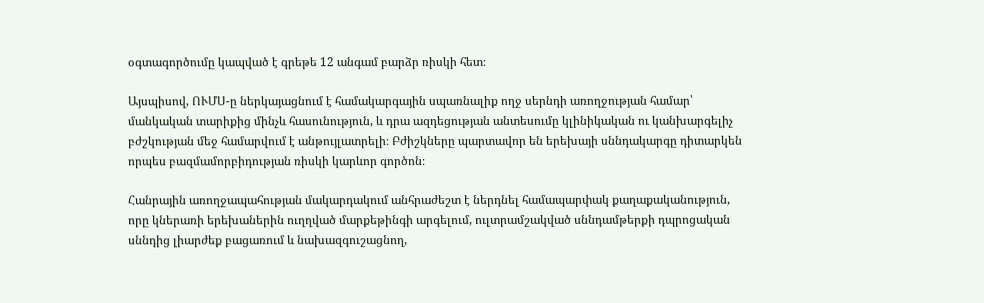օգտագործումը կապված է գրեթե 12 անգամ բարձր ռիսկի հետ։

Այսպիսով, ՈՒՄՍ-ը ներկայացնում է համակարգային սպառնալիք ողջ սերնդի առողջության համար՝ մանկական տարիքից մինչև հասունություն, և դրա ազդեցության անտեսումը կլինիկական ու կանխարգելիչ բժշկության մեջ համարվում է անթույլատրելի։ Բժիշկները պարտավոր են երեխայի սննդակարգը դիտարկեն որպես բազմամորբիդության ռիսկի կարևոր գործոն։

Հանրային առողջապահության մակարդակում անհրաժեշտ է ներդնել համապարփակ քաղաքականություն, որը կներառի երեխաներին ուղղված մարքեթինգի արգելում, ուլտրամշակված սննդամթերքի դպրոցական սննդից լիարժեք բացառում և նախազգուշացնող,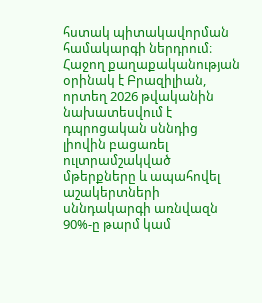հստակ պիտակավորման համակարգի ներդրում։ Հաջող քաղաքականության օրինակ է Բրազիլիան, որտեղ 2026 թվականին նախատեսվում է դպրոցական սննդից լիովին բացառել ուլտրամշակված մթերքները և ապահովել աշակերտների սննդակարգի առնվազն 90%-ը թարմ կամ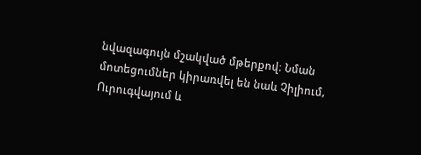նվազագույն մշակված մթերքով։ Նման մոտեցումներ կիրառվել են նաև Չիլիում, Ուրուգվայում և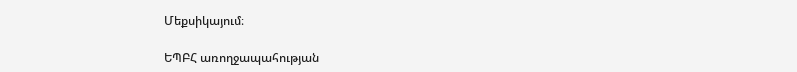Մեքսիկայում։

ԵՊԲՀ առողջապահության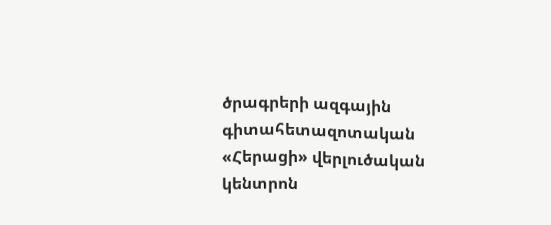ծրագրերի ազգային գիտահետազոտական «Հերացի» վերլուծական կենտրոն